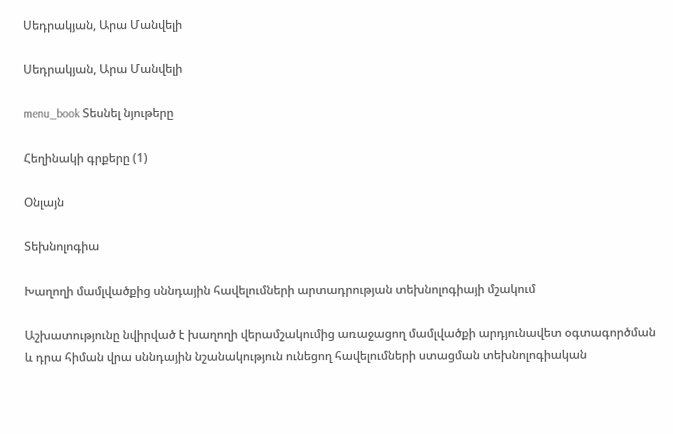Սեդրակյան, Արա Մանվելի

Սեդրակյան, Արա Մանվելի

menu_book Տեսնել նյութերը

Հեղինակի գրքերը (1)

Օնլայն

Տեխնոլոգիա

Խաղողի մամլվածքից սննդային հավելումների արտադրության տեխնոլոգիայի մշակում

Աշխատությունը նվիրված է խաղողի վերամշակումից առաջացող մամլվածքի արդյունավետ օգտագործման և դրա հիման վրա սննդային նշանակություն ունեցող հավելումների ստացման տեխնոլոգիական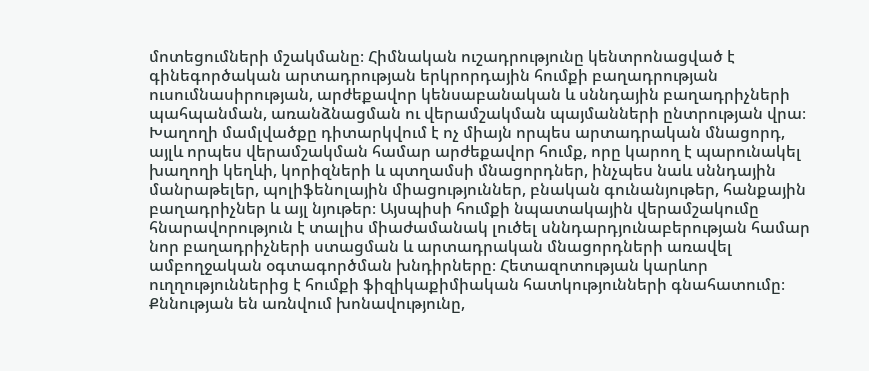մոտեցումների մշակմանը։ Հիմնական ուշադրությունը կենտրոնացված է գինեգործական արտադրության երկրորդային հումքի բաղադրության ուսումնասիրության, արժեքավոր կենսաբանական և սննդային բաղադրիչների պահպանման, առանձնացման ու վերամշակման պայմանների ընտրության վրա։ Խաղողի մամլվածքը դիտարկվում է ոչ միայն որպես արտադրական մնացորդ, այլև որպես վերամշակման համար արժեքավոր հումք, որը կարող է պարունակել խաղողի կեղևի, կորիզների և պտղամսի մնացորդներ, ինչպես նաև սննդային մանրաթելեր, պոլիֆենոլային միացություններ, բնական գունանյութեր, հանքային բաղադրիչներ և այլ նյութեր։ Այսպիսի հումքի նպատակային վերամշակումը հնարավորություն է տալիս միաժամանակ լուծել սննդարդյունաբերության համար նոր բաղադրիչների ստացման և արտադրական մնացորդների առավել ամբողջական օգտագործման խնդիրները։ Հետազոտության կարևոր ուղղություններից է հումքի ֆիզիկաքիմիական հատկությունների գնահատումը։ Քննության են առնվում խոնավությունը,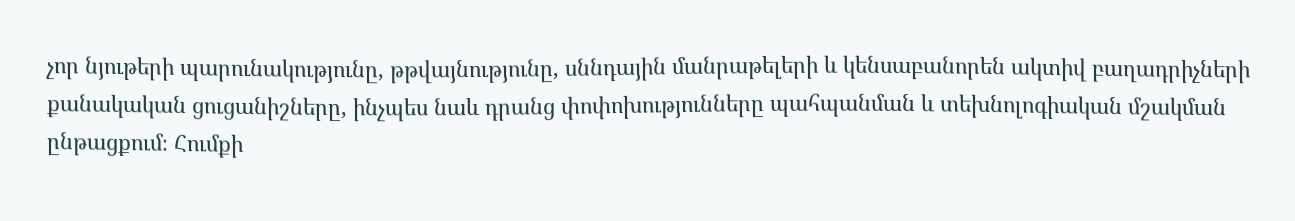չոր նյութերի պարունակությունը, թթվայնությունը, սննդային մանրաթելերի և կենսաբանորեն ակտիվ բաղադրիչների քանակական ցուցանիշները, ինչպես նաև դրանց փոփոխությունները պահպանման և տեխնոլոգիական մշակման ընթացքում։ Հումքի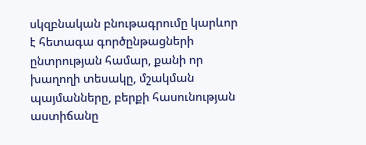սկզբնական բնութագրումը կարևոր է հետագա գործընթացների ընտրության համար, քանի որ խաղողի տեսակը, մշակման պայմանները, բերքի հասունության աստիճանը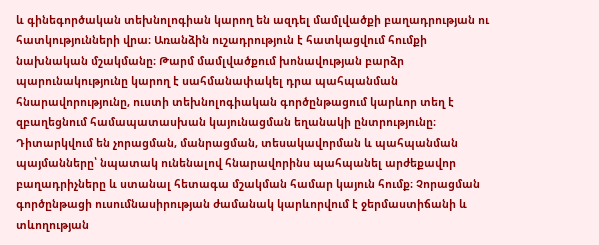և գինեգործական տեխնոլոգիան կարող են ազդել մամլվածքի բաղադրության ու հատկությունների վրա։ Առանձին ուշադրություն է հատկացվում հումքի նախնական մշակմանը։ Թարմ մամլվածքում խոնավության բարձր պարունակությունը կարող է սահմանափակել դրա պահպանման հնարավորությունը, ուստի տեխնոլոգիական գործընթացում կարևոր տեղ է զբաղեցնում համապատասխան կայունացման եղանակի ընտրությունը։ Դիտարկվում են չորացման, մանրացման, տեսակավորման և պահպանման պայմանները՝ նպատակ ունենալով հնարավորինս պահպանել արժեքավոր բաղադրիչները և ստանալ հետագա մշակման համար կայուն հումք։ Չորացման գործընթացի ուսումնասիրության ժամանակ կարևորվում է ջերմաստիճանի և տևողության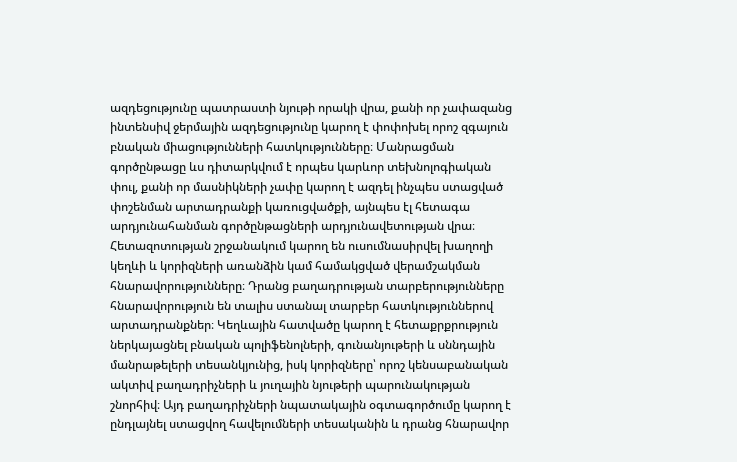ազդեցությունը պատրաստի նյութի որակի վրա, քանի որ չափազանց ինտենսիվ ջերմային ազդեցությունը կարող է փոփոխել որոշ զգայուն բնական միացությունների հատկությունները։ Մանրացման գործընթացը ևս դիտարկվում է որպես կարևոր տեխնոլոգիական փուլ, քանի որ մասնիկների չափը կարող է ազդել ինչպես ստացված փոշենման արտադրանքի կառուցվածքի, այնպես էլ հետագա արդյունահանման գործընթացների արդյունավետության վրա։ Հետազոտության շրջանակում կարող են ուսումնասիրվել խաղողի կեղևի և կորիզների առանձին կամ համակցված վերամշակման հնարավորությունները։ Դրանց բաղադրության տարբերությունները հնարավորություն են տալիս ստանալ տարբեր հատկություններով արտադրանքներ։ Կեղևային հատվածը կարող է հետաքրքրություն ներկայացնել բնական պոլիֆենոլների, գունանյութերի և սննդային մանրաթելերի տեսանկյունից, իսկ կորիզները՝ որոշ կենսաբանական ակտիվ բաղադրիչների և յուղային նյութերի պարունակության շնորհիվ։ Այդ բաղադրիչների նպատակային օգտագործումը կարող է ընդլայնել ստացվող հավելումների տեսականին և դրանց հնարավոր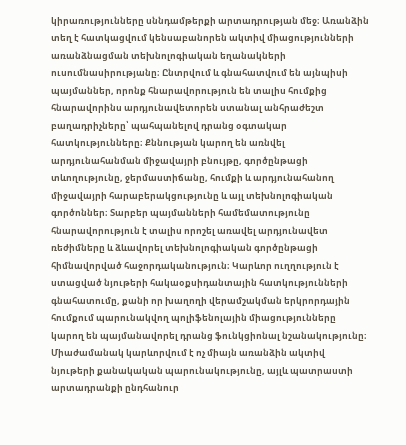կիրառությունները սննդամթերքի արտադրության մեջ։ Առանձին տեղ է հատկացվում կենսաբանորեն ակտիվ միացությունների առանձնացման տեխնոլոգիական եղանակների ուսումնասիրությանը։ Ընտրվում և գնահատվում են այնպիսի պայմաններ, որոնք հնարավորություն են տալիս հումքից հնարավորինս արդյունավետորեն ստանալ անհրաժեշտ բաղադրիչները՝ պահպանելով դրանց օգտակար հատկությունները։ Քննության կարող են առնվել արդյունահանման միջավայրի բնույթը, գործընթացի տևողությունը, ջերմաստիճանը, հումքի և արդյունահանող միջավայրի հարաբերակցությունը և այլ տեխնոլոգիական գործոններ։ Տարբեր պայմանների համեմատությունը հնարավորություն է տալիս որոշել առավել արդյունավետ ռեժիմները և ձևավորել տեխնոլոգիական գործընթացի հիմնավորված հաջորդականություն։ Կարևոր ուղղություն է ստացված նյութերի հակաօքսիդանտային հատկությունների գնահատումը, քանի որ խաղողի վերամշակման երկրորդային հումքում պարունակվող պոլիֆենոլային միացությունները կարող են պայմանավորել դրանց ֆունկցիոնալ նշանակությունը։ Միաժամանակ կարևորվում է ոչ միայն առանձին ակտիվ նյութերի քանակական պարունակությունը, այլև պատրաստի արտադրանքի ընդհանուր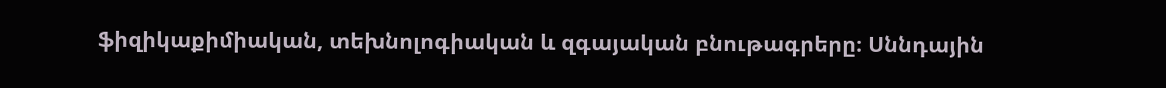ֆիզիկաքիմիական, տեխնոլոգիական և զգայական բնութագրերը։ Սննդային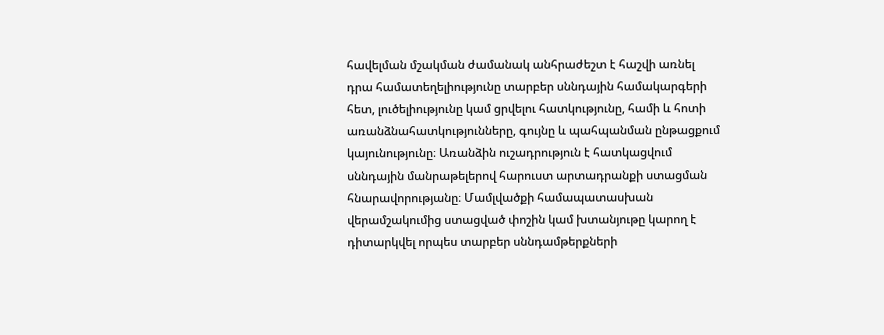հավելման մշակման ժամանակ անհրաժեշտ է հաշվի առնել դրա համատեղելիությունը տարբեր սննդային համակարգերի հետ, լուծելիությունը կամ ցրվելու հատկությունը, համի և հոտի առանձնահատկությունները, գույնը և պահպանման ընթացքում կայունությունը։ Առանձին ուշադրություն է հատկացվում սննդային մանրաթելերով հարուստ արտադրանքի ստացման հնարավորությանը։ Մամլվածքի համապատասխան վերամշակումից ստացված փոշին կամ խտանյութը կարող է դիտարկվել որպես տարբեր սննդամթերքների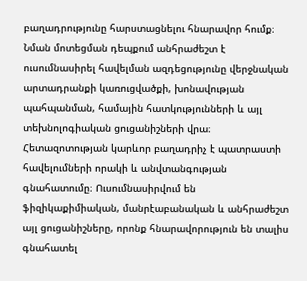բաղադրությունը հարստացնելու հնարավոր հումք։ Նման մոտեցման դեպքում անհրաժեշտ է ուսումնասիրել հավելման ազդեցությունը վերջնական արտադրանքի կառուցվածքի, խոնավության պահպանման, համային հատկությունների և այլ տեխնոլոգիական ցուցանիշների վրա։ Հետազոտության կարևոր բաղադրիչ է պատրաստի հավելումների որակի և անվտանգության գնահատումը։ Ուսումնասիրվում են ֆիզիկաքիմիական, մանրէաբանական և անհրաժեշտ այլ ցուցանիշները, որոնք հնարավորություն են տալիս գնահատել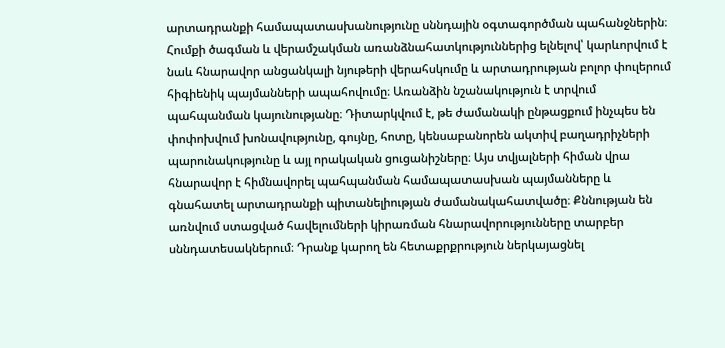արտադրանքի համապատասխանությունը սննդային օգտագործման պահանջներին։ Հումքի ծագման և վերամշակման առանձնահատկություններից ելնելով՝ կարևորվում է նաև հնարավոր անցանկալի նյութերի վերահսկումը և արտադրության բոլոր փուլերում հիգիենիկ պայմանների ապահովումը։ Առանձին նշանակություն է տրվում պահպանման կայունությանը։ Դիտարկվում է, թե ժամանակի ընթացքում ինչպես են փոփոխվում խոնավությունը, գույնը, հոտը, կենսաբանորեն ակտիվ բաղադրիչների պարունակությունը և այլ որակական ցուցանիշները։ Այս տվյալների հիման վրա հնարավոր է հիմնավորել պահպանման համապատասխան պայմանները և գնահատել արտադրանքի պիտանելիության ժամանակահատվածը։ Քննության են առնվում ստացված հավելումների կիրառման հնարավորությունները տարբեր սննդատեսակներում։ Դրանք կարող են հետաքրքրություն ներկայացնել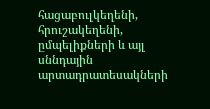հացաբուլկեղենի, հրուշակեղենի, ըմպելիքների և այլ սննդային արտադրատեսակների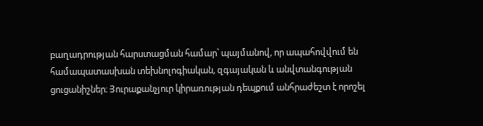բաղադրության հարստացման համար՝ պայմանով, որ ապահովվում են համապատասխան տեխնոլոգիական, զգայական և անվտանգության ցուցանիշներ։ Յուրաքանչյուր կիրառության դեպքում անհրաժեշտ է որոշել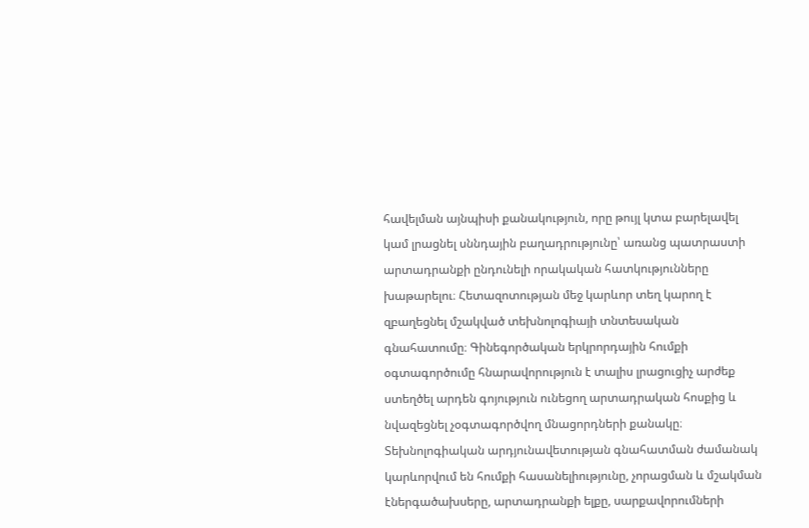հավելման այնպիսի քանակություն, որը թույլ կտա բարելավել կամ լրացնել սննդային բաղադրությունը՝ առանց պատրաստի արտադրանքի ընդունելի որակական հատկությունները խաթարելու։ Հետազոտության մեջ կարևոր տեղ կարող է զբաղեցնել մշակված տեխնոլոգիայի տնտեսական գնահատումը։ Գինեգործական երկրորդային հումքի օգտագործումը հնարավորություն է տալիս լրացուցիչ արժեք ստեղծել արդեն գոյություն ունեցող արտադրական հոսքից և նվազեցնել չօգտագործվող մնացորդների քանակը։ Տեխնոլոգիական արդյունավետության գնահատման ժամանակ կարևորվում են հումքի հասանելիությունը, չորացման և մշակման էներգածախսերը, արտադրանքի ելքը, սարքավորումների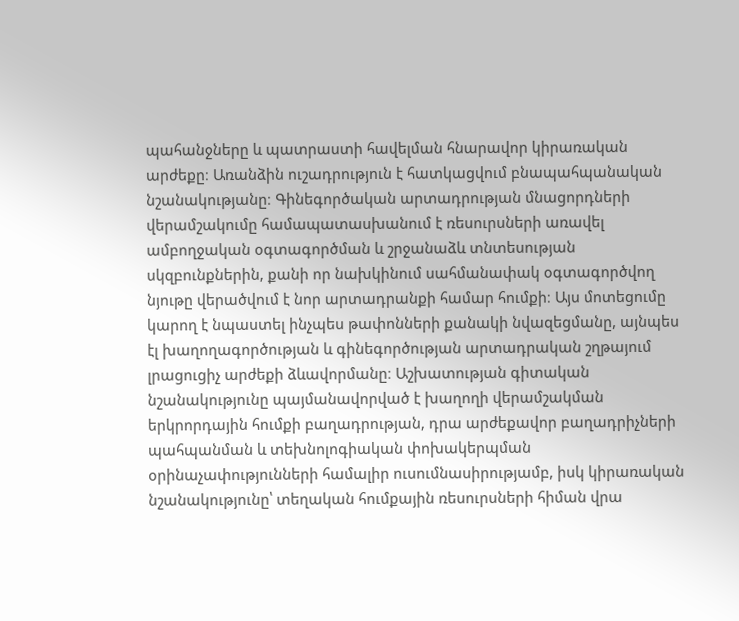պահանջները և պատրաստի հավելման հնարավոր կիրառական արժեքը։ Առանձին ուշադրություն է հատկացվում բնապահպանական նշանակությանը։ Գինեգործական արտադրության մնացորդների վերամշակումը համապատասխանում է ռեսուրսների առավել ամբողջական օգտագործման և շրջանաձև տնտեսության սկզբունքներին, քանի որ նախկինում սահմանափակ օգտագործվող նյութը վերածվում է նոր արտադրանքի համար հումքի։ Այս մոտեցումը կարող է նպաստել ինչպես թափոնների քանակի նվազեցմանը, այնպես էլ խաղողագործության և գինեգործության արտադրական շղթայում լրացուցիչ արժեքի ձևավորմանը։ Աշխատության գիտական նշանակությունը պայմանավորված է խաղողի վերամշակման երկրորդային հումքի բաղադրության, դրա արժեքավոր բաղադրիչների պահպանման և տեխնոլոգիական փոխակերպման օրինաչափությունների համալիր ուսումնասիրությամբ, իսկ կիրառական նշանակությունը՝ տեղական հումքային ռեսուրսների հիման վրա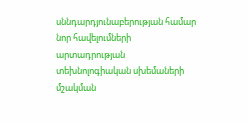սննդարդյունաբերության համար նոր հավելումների արտադրության տեխնոլոգիական սխեմաների մշակման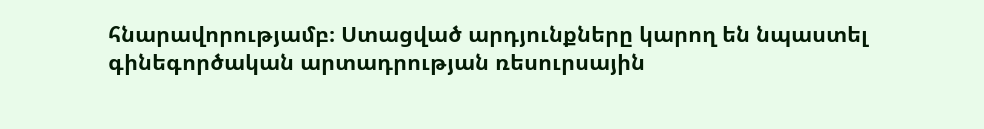հնարավորությամբ։ Ստացված արդյունքները կարող են նպաստել գինեգործական արտադրության ռեսուրսային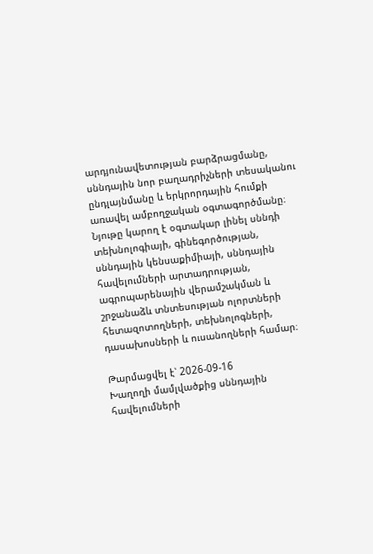արդյունավետության բարձրացմանը, սննդային նոր բաղադրիչների տեսականու ընդլայնմանը և երկրորդային հումքի առավել ամբողջական օգտագործմանը։ Նյութը կարող է օգտակար լինել սննդի տեխնոլոգիայի, գինեգործության, սննդային կենսաքիմիայի, սննդային հավելումների արտադրության, ագրոպարենային վերամշակման և շրջանաձև տնտեսության ոլորտների հետազոտողների, տեխնոլոգների, դասախոսների և ուսանողների համար։

Թարմացվել է՝ 2026-09-16
Խաղողի մամլվածքից սննդային հավելումների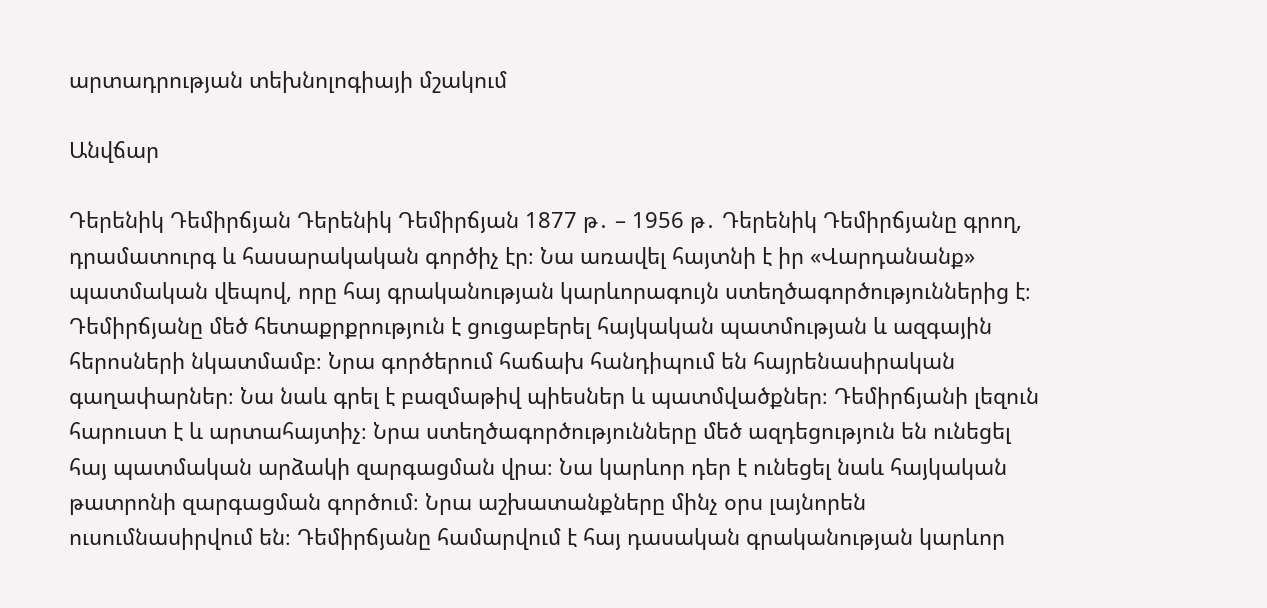արտադրության տեխնոլոգիայի մշակում

Անվճար

Դերենիկ Դեմիրճյան Դերենիկ Դեմիրճյան 1877 թ․ – 1956 թ․ Դերենիկ Դեմիրճյանը գրող, դրամատուրգ և հասարակական գործիչ էր։ Նա առավել հայտնի է իր «Վարդանանք» պատմական վեպով, որը հայ գրականության կարևորագույն ստեղծագործություններից է։ Դեմիրճյանը մեծ հետաքրքրություն է ցուցաբերել հայկական պատմության և ազգային հերոսների նկատմամբ։ Նրա գործերում հաճախ հանդիպում են հայրենասիրական գաղափարներ։ Նա նաև գրել է բազմաթիվ պիեսներ և պատմվածքներ։ Դեմիրճյանի լեզուն հարուստ է և արտահայտիչ։ Նրա ստեղծագործությունները մեծ ազդեցություն են ունեցել հայ պատմական արձակի զարգացման վրա։ Նա կարևոր դեր է ունեցել նաև հայկական թատրոնի զարգացման գործում։ Նրա աշխատանքները մինչ օրս լայնորեն ուսումնասիրվում են։ Դեմիրճյանը համարվում է հայ դասական գրականության կարևոր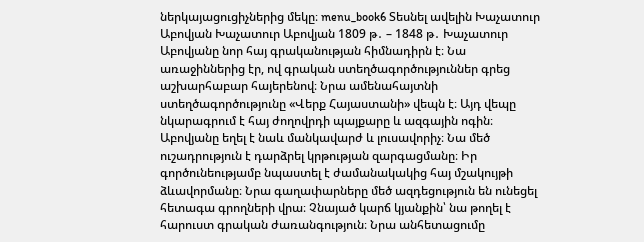ներկայացուցիչներից մեկը։ menu_book6 Տեսնել ավելին Խաչատուր Աբովյան Խաչատուր Աբովյան 1809 թ․ – 1848 թ․ Խաչատուր Աբովյանը նոր հայ գրականության հիմնադիրն է։ Նա առաջիններից էր, ով գրական ստեղծագործություններ գրեց աշխարհաբար հայերենով։ Նրա ամենահայտնի ստեղծագործությունը «Վերք Հայաստանի» վեպն է։ Այդ վեպը նկարագրում է հայ ժողովրդի պայքարը և ազգային ոգին։ Աբովյանը եղել է նաև մանկավարժ և լուսավորիչ։ Նա մեծ ուշադրություն է դարձրել կրթության զարգացմանը։ Իր գործունեությամբ նպաստել է ժամանակակից հայ մշակույթի ձևավորմանը։ Նրա գաղափարները մեծ ազդեցություն են ունեցել հետագա գրողների վրա։ Չնայած կարճ կյանքին՝ նա թողել է հարուստ գրական ժառանգություն։ Նրա անհետացումը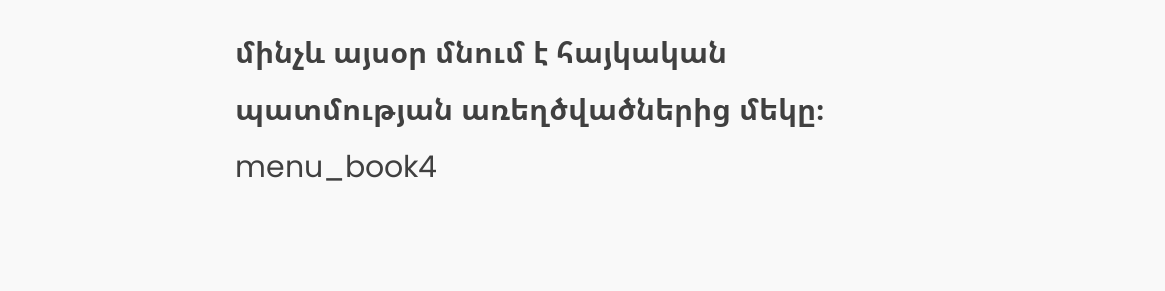մինչև այսօր մնում է հայկական պատմության առեղծվածներից մեկը։ menu_book4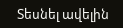Տեսնել ավելին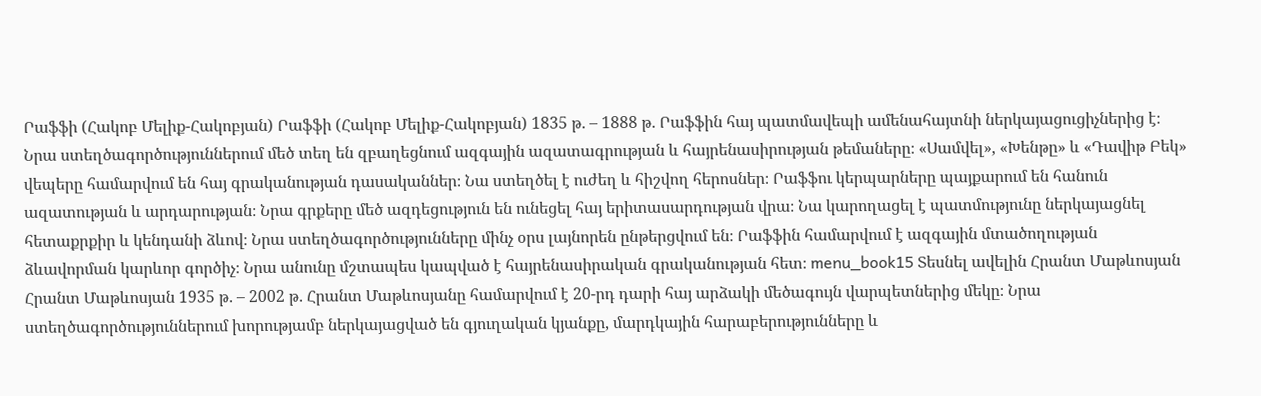Րաֆֆի (Հակոբ Մելիք-Հակոբյան) Րաֆֆի (Հակոբ Մելիք-Հակոբյան) 1835 թ․ – 1888 թ․ Րաֆֆին հայ պատմավեպի ամենահայտնի ներկայացուցիչներից է։ Նրա ստեղծագործություններում մեծ տեղ են զբաղեցնում ազգային ազատագրության և հայրենասիրության թեմաները։ «Սամվել», «Խենթը» և «Դավիթ Բեկ» վեպերը համարվում են հայ գրականության դասականներ։ Նա ստեղծել է ուժեղ և հիշվող հերոսներ։ Րաֆֆու կերպարները պայքարում են հանուն ազատության և արդարության։ Նրա գրքերը մեծ ազդեցություն են ունեցել հայ երիտասարդության վրա։ Նա կարողացել է պատմությունը ներկայացնել հետաքրքիր և կենդանի ձևով։ Նրա ստեղծագործությունները մինչ օրս լայնորեն ընթերցվում են։ Րաֆֆին համարվում է ազգային մտածողության ձևավորման կարևոր գործիչ։ Նրա անունը մշտապես կապված է հայրենասիրական գրականության հետ։ menu_book15 Տեսնել ավելին Հրանտ Մաթևոսյան Հրանտ Մաթևոսյան 1935 թ․ – 2002 թ․ Հրանտ Մաթևոսյանը համարվում է 20-րդ դարի հայ արձակի մեծագույն վարպետներից մեկը։ Նրա ստեղծագործություններում խորությամբ ներկայացված են գյուղական կյանքը, մարդկային հարաբերությունները և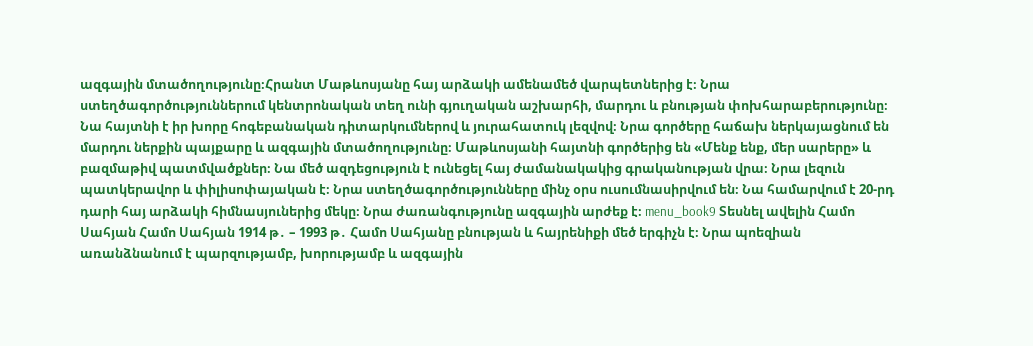ազգային մտածողությունը։Հրանտ Մաթևոսյանը հայ արձակի ամենամեծ վարպետներից է։ Նրա ստեղծագործություններում կենտրոնական տեղ ունի գյուղական աշխարհի, մարդու և բնության փոխհարաբերությունը։ Նա հայտնի է իր խորը հոգեբանական դիտարկումներով և յուրահատուկ լեզվով։ Նրա գործերը հաճախ ներկայացնում են մարդու ներքին պայքարը և ազգային մտածողությունը։ Մաթևոսյանի հայտնի գործերից են «Մենք ենք, մեր սարերը» և բազմաթիվ պատմվածքներ։ Նա մեծ ազդեցություն է ունեցել հայ ժամանակակից գրականության վրա։ Նրա լեզուն պատկերավոր և փիլիսոփայական է։ Նրա ստեղծագործությունները մինչ օրս ուսումնասիրվում են։ Նա համարվում է 20-րդ դարի հայ արձակի հիմնասյուներից մեկը։ Նրա ժառանգությունը ազգային արժեք է։ menu_book9 Տեսնել ավելին Համո Սահյան Համո Սահյան 1914 թ․ – 1993 թ․ Համո Սահյանը բնության և հայրենիքի մեծ երգիչն է։ Նրա պոեզիան առանձնանում է պարզությամբ, խորությամբ և ազգային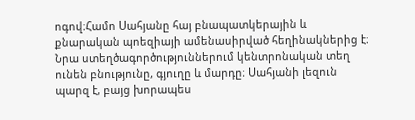ոգով։Համո Սահյանը հայ բնապատկերային և քնարական պոեզիայի ամենասիրված հեղինակներից է։ Նրա ստեղծագործություններում կենտրոնական տեղ ունեն բնությունը, գյուղը և մարդը։ Սահյանի լեզուն պարզ է, բայց խորապես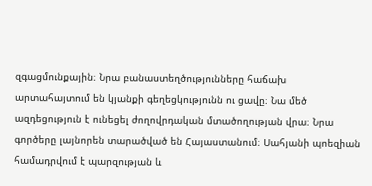զգացմունքային։ Նրա բանաստեղծությունները հաճախ արտահայտում են կյանքի գեղեցկությունն ու ցավը։ Նա մեծ ազդեցություն է ունեցել ժողովրդական մտածողության վրա։ Նրա գործերը լայնորեն տարածված են Հայաստանում։ Սահյանի պոեզիան համադրվում է պարզության և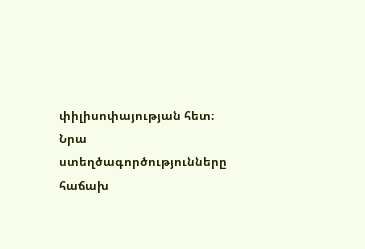փիլիսոփայության հետ։ Նրա ստեղծագործությունները հաճախ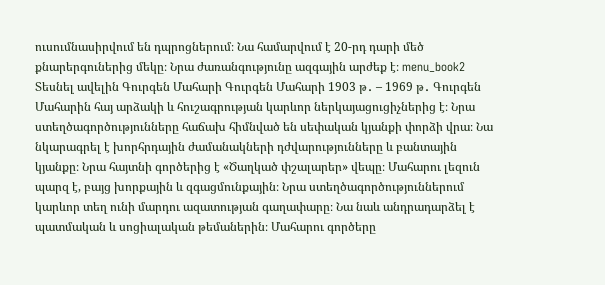ուսումնասիրվում են դպրոցներում։ Նա համարվում է 20-րդ դարի մեծ քնարերգուներից մեկը։ Նրա ժառանգությունը ազգային արժեք է։ menu_book2 Տեսնել ավելին Գուրգեն Մահարի Գուրգեն Մահարի 1903 թ․ – 1969 թ․ Գուրգեն Մահարին հայ արձակի և հուշագրության կարևոր ներկայացուցիչներից է։ Նրա ստեղծագործությունները հաճախ հիմնված են սեփական կյանքի փորձի վրա։ Նա նկարագրել է խորհրդային ժամանակների դժվարությունները և բանտային կյանքը։ Նրա հայտնի գործերից է «Ծաղկած փշալարեր» վեպը։ Մահարու լեզուն պարզ է, բայց խորքային և զգացմունքային։ Նրա ստեղծագործություններում կարևոր տեղ ունի մարդու ազատության գաղափարը։ Նա նաև անդրադարձել է պատմական և սոցիալական թեմաներին։ Մահարու գործերը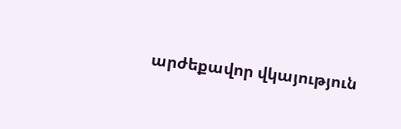արժեքավոր վկայություն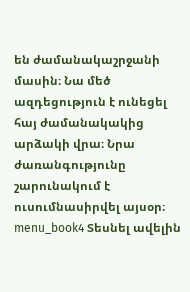են ժամանակաշրջանի մասին։ Նա մեծ ազդեցություն է ունեցել հայ ժամանակակից արձակի վրա։ Նրա ժառանգությունը շարունակում է ուսումնասիրվել այսօր։ menu_book4 Տեսնել ավելին